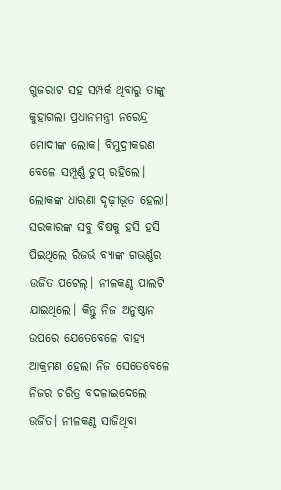ଗୁଜରାଟ ସହ ସମ୍ପର୍କ ଥିବାରୁ ତାଙ୍କୁ କୁହାଗଲା ପ୍ରଧାନମନ୍ତ୍ରୀ ନରେନ୍ଦ୍ର ମୋଦୀଙ୍କ ଲୋକ। ବିମୁଦ୍ରୀକରଣ ବେଳେ ସମ୍ପୂର୍ଣ୍ଣ ଚୁପ୍ ରହିଲେ। ଲୋକଙ୍କ ଧାରଣା ଦୃଢ଼ୀଭୂତ ହେଲା। ସରକାରଙ୍କ ସବୁ ବିଷକୁ ହସି ହସି ପିଇଥିଲେ ରିଜର୍ଭ ବ୍ୟାଙ୍କ ଗଭର୍ଣ୍ଣର ଉର୍ଜିତ ପଟେଲ୍‌। ନୀଳକଣ୍ଠ ପାଲଟି ଯାଇଥିଲେ। କିନ୍ତୁ ନିଜ ଅନୁଷ୍ଠାନ ଉପରେ ଯେତେବେଳେ ବାହ୍ୟ ଆକ୍ରମଣ ହେଲା ନିଜ ସେତେବେଳେ ନିଜର ଚରିତ୍ର ବଦଳାଇଦେଲେ ଉର୍ଜିତ। ନୀଳକଣ୍ଠ ସାଜିଥିବା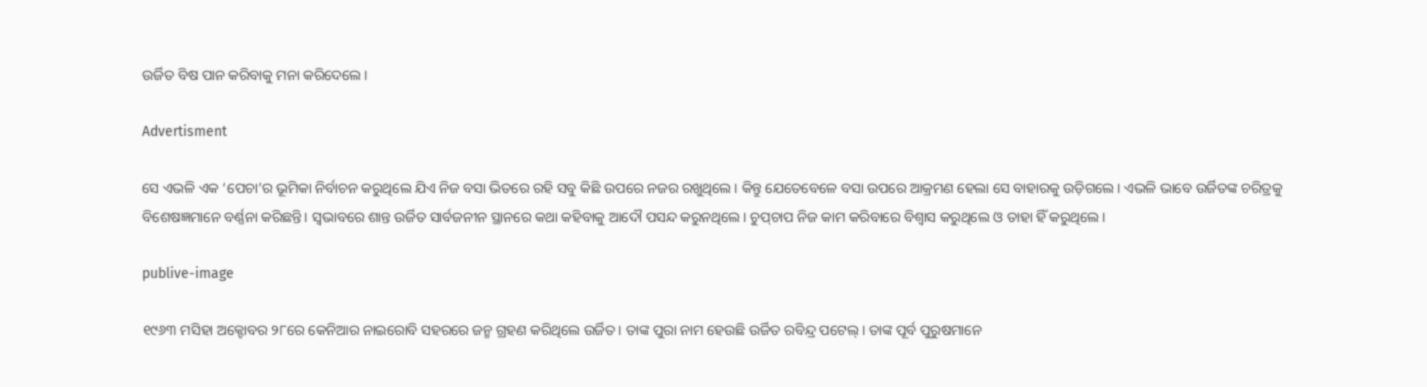ଉର୍ଜିତ ବିଷ ପାନ କରିବାକୁ ମନା କରିଦେଲେ।

Advertisment

ସେ ଏଭଳି ଏକ ‌‘ପେଚା’ର ଭୂମିକା ନିର୍ବାଚନ କରୁଥିଲେ ଯିଏ ନିଜ ବସା ଭିତରେ ରହି ସବୁ କିଛି ଉପରେ ନଜର ରଖୁଥିଲେ। କିନ୍ତୁ ଯେତେବେଳେ ବସା ଉପରେ ଆକ୍ରମଣ ହେଲା ‌ସେ ବାହାରକୁ ଉଡ଼ିଗଲେ। ଏଭଳି ଭାବେ ଉର୍ଜିତଙ୍କ ଚରିତ୍ରକୁ ବିଶେଷଜ୍ଞମାନେ ବର୍ଣ୍ଣନା କରିଛନ୍ତି। ସ୍ବଭାବରେ ଶାନ୍ତ ଉର୍ଜିତ ସାର୍ବଜନୀନ ସ୍ଥାନରେ କଥା କହିବାକୁ ଆଦୌ ପସନ୍ଦ କରୁନଥିଲେ। ଚୁପ୍‌ଚାପ ନିଜ କାମ କରିବାରେ ବିଶ୍ବାସ କରୁଥିଲେ ଓ ତାହା ହିଁ କରୁଥିଲେ।

publive-image

୧୯୬୩ ମସିହା ଅକ୍ଟୋବର ୨୮ରେ କେନିଆର ନାଇରୋବି ସହରରେ ଜନ୍ମ ଗ୍ରହଣ କରିଥିଲେ ଉର୍ଜିତ। ତାଙ୍କ ପୁରା ନାମ ହେଉଛି ଉର୍ଜିତ ରବିନ୍ଦ୍ର ପଟେଲ୍‌। ତାଙ୍କ ପୂର୍ବ ପୁରୁଷମାନେ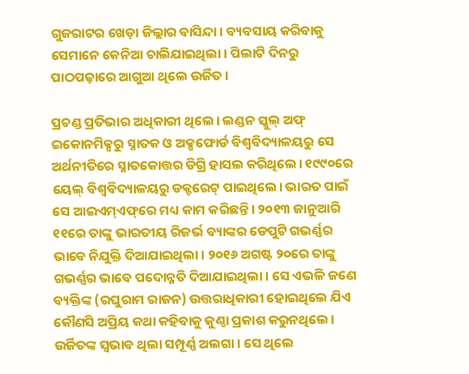ଗୁଜରାଟର ଖେଡ଼ା ଜିଲ୍ଲାର ବାସିନ୍ଦା। ବ୍ୟବସାୟ କରିବାକୁ ସେମାନେ କେନିଆ ଚାଲିଯାଇଥିଲା। ପିଲାଟି ଦିନରୁ ପାଠପଢ଼ାରେ ଆଗୁଆ ଥିଲେ ଉର୍ଜିତ।

ପ୍ରଚଣ୍ଡ ପ୍ରତିଭାର ଅଧିକାରୀ ଥିଲେ। ଲଣ୍ଡନ ସ୍କୁଲ୍ ଅଫ୍ ଇକୋନମିକ୍ସରୁ ସ୍ନାତକ ଓ ଅକ୍ସଫୋର୍ଡ ବିଶ୍ବବିଦ୍ୟାଳୟରୁ ‌ସେ ଅର୍ଥନୀତିରେ ‌ସ୍ନାତକୋତ୍ତର ଡିଗ୍ରି ହାସଲ କରିଥିଲେ। ୧୯୯୦ରେ ୟେଲ୍ ବିଶ୍ବବିଦ୍ୟାଳୟରୁ ଡକ୍ଟରେଟ୍ ପାଇଥିଲେ। ଭାରତ ପାଇଁ ସେ ଆଇଏମ୍ଏଫ୍‌ରେ ମଧ୍ୟ କାମ କରିଛନ୍ତି। ୨୦୧୩ ଜାନୁଆରି ୧୧ରେ ତାଙ୍କୁ ଭାରତୀୟ ରିଜର୍ଭ ବ୍ୟାଙ୍କର ଡେପୁଟି ଗଭର୍ଣ୍ଣର ଭାବେ ନିଯୁକ୍ତି ଦିଆଯାଇଥିଲା। ୨୦୧୬ ଅଗଷ୍ଟ ୨୦ରେ ତାଙ୍କୁ ଗଭର୍ଣ୍ଣର ଭାବେ ପଦୋନ୍ନତି ଦିଆଯାଇଥିଲା। ସେ ଏଭଳି ଜଣେ ବ୍ୟକ୍ତିଙ୍କ (ରଘୁରାମ ରାଜନ) ଉତ୍ତରାଧିକାରୀ ହୋଇଥିଲେ ଯିଏ କୌଣସି ଅପ୍ରିୟ କଥା କହିବାକୁ କୁଣ୍ଠା ପ୍ରକାଶ କରୁନଥିଲେ। ଉର୍ଜିତଙ୍କ ସ୍ବଭାବ ଥିଲା ସମ୍ପୂର୍ଣ୍ଣ ଅଲଗା। ସେ ଥିଲେ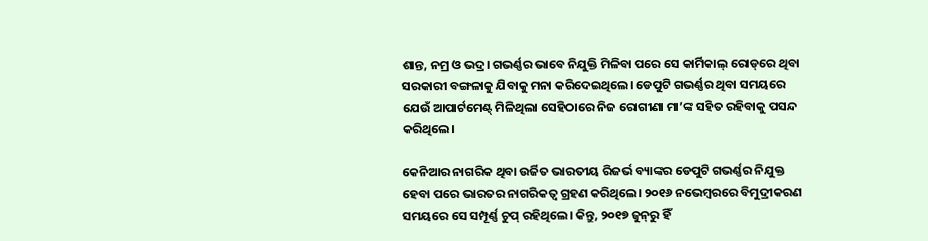ଶାନ୍ତ, ନମ୍ର ଓ ଭଦ୍ର। ଗଭର୍ଣ୍ଣର ଭାବେ ନିଯୁକ୍ତି ମିଳିବା ପରେ ସେ କାର୍ମିକାଲ୍ ରୋଡ୍‌ରେ ଥିବା ସରକାରୀ ବଙ୍ଗଳାକୁ ଯିବାକୁ ମନା କରିଦେଇଥିଲେ। ଡେପୁଟି ଗଭର୍ଣ୍ଣର ଥିବା ସମୟରେ ଯେଉଁ ଆପାର୍ଟମେଣ୍ଟ୍‌ ମିଳିଥିଲା ସେହିଠାରେ ନିଜ ରୋଗୀଣା ମା’ଙ୍କ ସହିତ ରହିବାକୁ ପସନ୍ଦ କରିଥିଲେ।

କେନିଆର ନାଗରିକ ଥିବା ଉର୍ଜିତ ଭାରତୀୟ ରିଜର୍ଭ ବ୍ୟାଙ୍କର ଡେପୁଟି ଗଭର୍ଣ୍ଣର ନିଯୁକ୍ତ ହେବା ପରେ ଭାରତର ନାଗରିକତ୍ବ ଗ୍ରହଣ କରିଥିଲେ। ୨୦୧୬ ନଭେମ୍ବରରେ ବିମୁଦ୍ରୀକରଣ ସମୟରେ ସେ ସମ୍ପୂର୍ଣ୍ଣ ଚୁପ୍ ରହିଥିଲେ। କିନ୍ତୁ, ୨୦୧୭ ଜୁନ୍‌ରୁ ହିଁ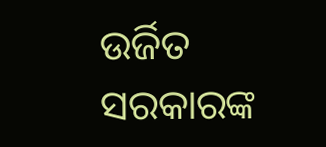ଉର୍ଜିତ ସରକାରଙ୍କ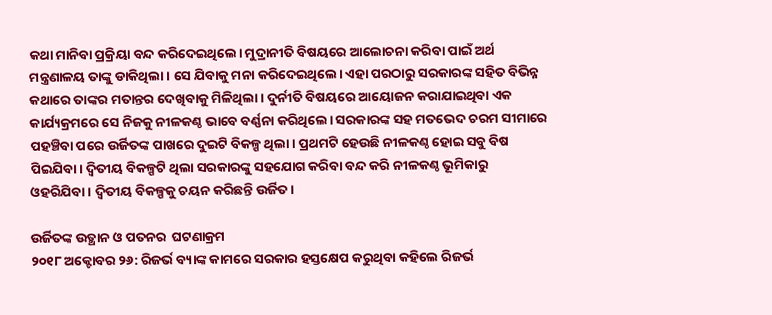କଥା ମାନିବା ପ୍ରକ୍ରିୟା ବନ୍ଦ କରିଦେଇଥିଲେ। ମୁଦ୍ରାନୀତି ବିଷୟରେ ଆଲୋଚନା କରିବା ପାଇଁ ଅର୍ଥ ମନ୍ତ୍ରଣାଳୟ ତାଙ୍କୁ ଡାକିଥିଲା। ସେ ଯିବାକୁ ମନା କରିଦେଇଥିଲେ। ଏହା ପରଠାରୁ ସରକାରଙ୍କ ସହିତ ବିଭିନ୍ନ କଥାରେ ତାଙ୍କର ମତାନ୍ତର ଦେଖିବାକୁ ମିଳିଥିଲା। ଦୁର୍ନୀତି ବିଷୟରେ ଆୟୋଜନ କରାଯାଇଥିବା ଏକ କାର୍ଯ୍ୟକ୍ରମରେ ସେ ନିଜକୁ ନୀଳକଣ୍ଠ ଭାବେ ବର୍ଣ୍ଣନା କରିଥିଲେ। ସରକାରଙ୍କ ସହ ମତଭେଦ ଚରମ ସୀମାରେ ପହଞ୍ଚିବା ପରେ ଉର୍ଜିତଙ୍କ ପାଖରେ ଦୁଇଟି ବିକଳ୍ପ ଥିଲା। ପ୍ରଥମଟି ହେଉଛି ନୀଳକଣ୍ଠ ହୋଇ ସବୁ ବିଷ ପିଇଯିବା। ଦ୍ବିତୀୟ ବିକଳ୍ପଟି ଥିଲା ସରକାରଙ୍କୁ ସହଯୋଗ କରିବା ବନ୍ଦ କରି ନୀଳକଣ୍ଠ ଭୂମିକାରୁ ଓହରିଯିବା। ଦ୍ବିତୀୟ ବିକଳ୍ପକୁ ଚୟନ କରିଛନ୍ତି ଉର୍ଜିତ।

ଉର୍ଜିତଙ୍କ ଉତ୍ଥାନ ଓ ପତନର  ଘଟଣାକ୍ରମ
୨୦୧୮ ଅକ୍ଟୋବର ୨୬: ରିଜର୍ଭ ବ୍ୟାଙ୍କ କାମରେ ସରକାର ହସ୍ତକ୍ଷେପ କରୁଥିବା କହିଲେ ରିଜର୍ଭ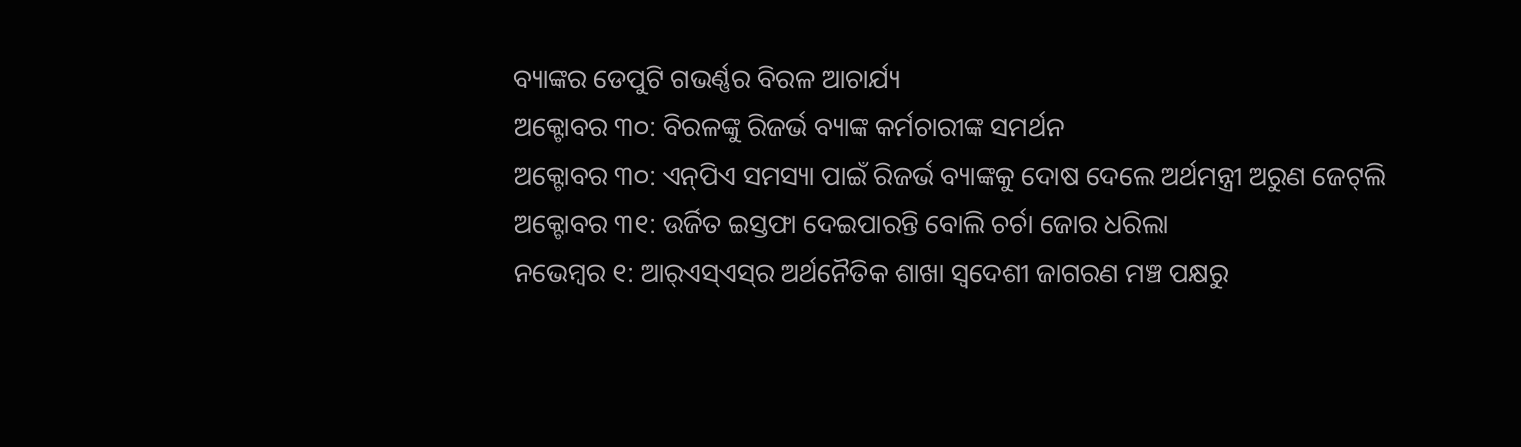ବ୍ୟାଙ୍କର ଡେପୁଟି ଗଭର୍ଣ୍ଣର ବିରଳ ଆଚାର୍ଯ୍ୟ
ଅକ୍ଟୋବର ୩୦: ବିରଳଙ୍କୁ ରିଜର୍ଭ ବ୍ୟାଙ୍କ କର୍ମଚାରୀଙ୍କ ସମର୍ଥନ
ଅକ୍ଟୋବର ୩୦: ଏନ୍‌ପିଏ ସମସ୍ୟା ପାଇଁ ରିଜର୍ଭ ବ୍ୟାଙ୍କକୁ ଦୋଷ ଦେଲେ ଅର୍ଥମନ୍ତ୍ରୀ ଅରୁଣ ‌ଜେଟ୍‌ଲି
ଅକ୍ଟୋବର ୩୧: ଉର୍ଜିତ ଇସ୍ତଫା ଦେଇପାରନ୍ତି ବୋଲି ଚର୍ଚା ଜୋର ଧରିଲା
ନଭେମ୍ବର ୧: ଆର୍‌ଏସ୍‌ଏସ୍‌ର ଅର୍ଥନୈତିକ ଶାଖା ସ୍ବଦେଶୀ ଜାଗରଣ ମଞ୍ଚ ପକ୍ଷରୁ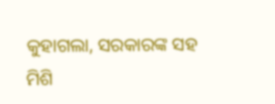କୁହାଗଲା, ସରକାରଙ୍କ ସହ ମିଶି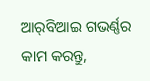ଆର୍‌ବିଆଇ ଗଭର୍ଣ୍ଣର କାମ କରନ୍ତୁ,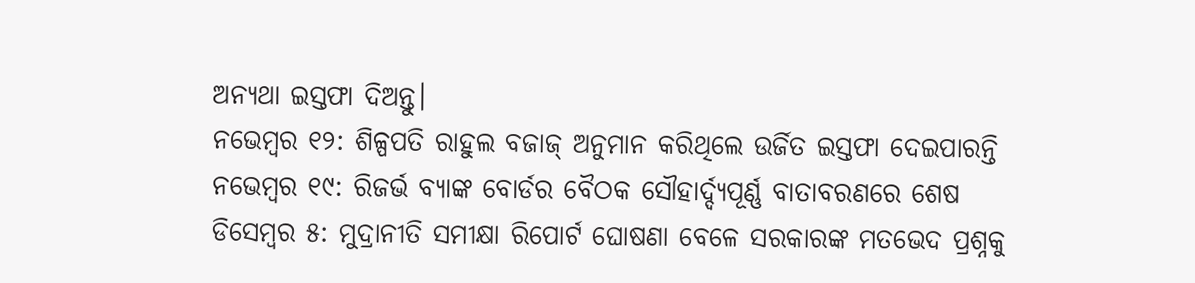ଅନ୍ୟଥା ଇସ୍ତଫା ଦିଅନ୍ତୁ।
ନଭେମ୍ବର ୧୨: ଶିଳ୍ପପତି ରାହୁଲ ବଜାଜ୍ ଅନୁମାନ କରିଥିଲେ ଉର୍ଜିତ ଇସ୍ତଫା ଦେଇପାରନ୍ତି
ନଭେମ୍ବର ୧୯: ରିଜର୍ଭ ବ୍ୟାଙ୍କ ବୋର୍ଡର ବୈଠକ ସୌହାର୍ଦ୍ଦ୍ୟପୂର୍ଣ୍ଣ ବାତାବରଣରେ ଶେଷ
ଡିସେମ୍ବର ୫: ମୁଦ୍ରାନୀତି ସମୀକ୍ଷା ‌ରିପୋର୍ଟ ଘୋଷଣା ବେଳେ ସରକାରଙ୍କ ମତଭେଦ ପ୍ରଶ୍ନକୁ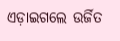ଏଡ଼ାଇଗଲେ ଉର୍ଜିତ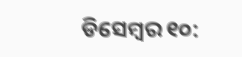ଡିସେମ୍ବର ୧୦: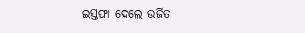ଇସ୍ତଫା ଦେଲେ ଉର୍ଜିତ